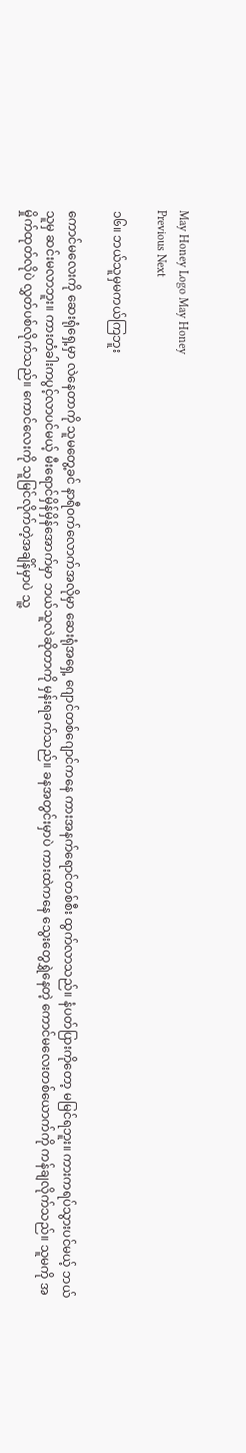May Honey Logo May Honey
Previous Next

၁၆။ ဘယ်သူမှမကယ်ကြဘူး

ကောင်မလေးကို ဆေးရုံရှေ့မှာ လဲနေတာကို သူမတွေ့ခင် နာရီဝက်လောက်အလိုမှာ ဆေးရုံအရှေ့ ဂျောင်တစ်ဂျောင်ကနေ ကားအနက်ရောင်တစ်စီး ထွက်လာသည်။ နံပတ်ပြားကိုတော့ မမြင်ရဘူး။ ကားကရပ်သွားပင်မယ့် ဘယ်သူမှ ဆင်းမလာဘူး။ ကားတံခါးကပွင့်လာပင်မယ့် မီးရောင်မှိန်မှိန်အောက်မှာ ဘယ်သူလဲဆိုတာကို မှန်းရခက်သည်။ ခနအတွင်းမှာပဲ ကားထဲကနေ သွေးတွေရွှဲနေတဲ့ ကောင်မလေးတစ်ယောက်ကို ကန်ချလိုက်သည်။ သူမကို အမှိုက်ထုတ်လိုပဲ လွှတ်ပစ်လိုက်သည်။ ကောင်လေးကို သူမြင်လိုက်တဲ့အချိန်မှာပဲ သူ့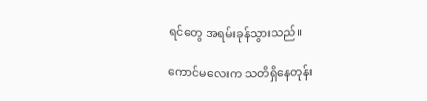ရင်တွေ အရမ်းခုန်သွားသည်။

ကောင်မလေးက သတိရှိနေတုန်း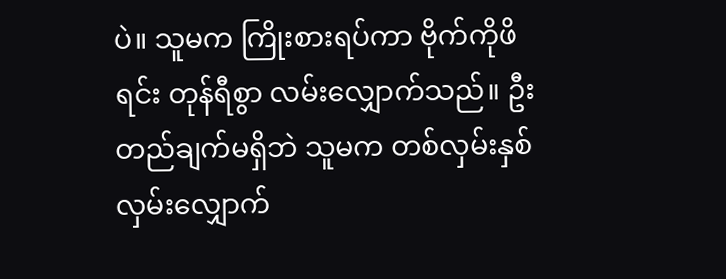ပဲ။ သူမက ကြိုးစားရပ်ကာ ဗိုက်ကိုဖိရင်း တုန်ရီစွာ လမ်းလျှောက်သည်။ ဦးတည်ချက်မရှိဘဲ သူမက တစ်လှမ်းနှစ်လှမ်းလျှောက်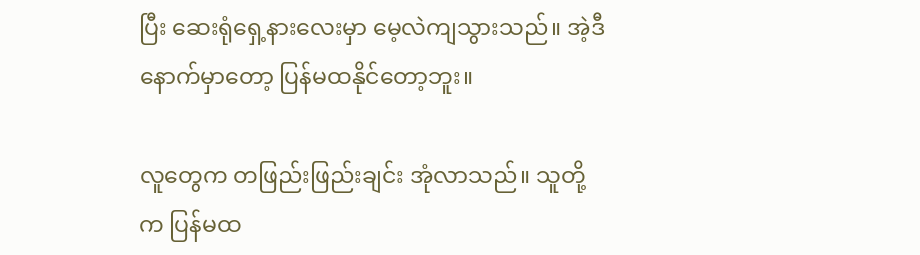ပြီး ဆေးရုံရှေ့နားလေးမှာ မေ့လဲကျသွားသည်။ အဲ့ဒီနောက်မှာတော့ ပြန်မထနိုင်တော့ဘူး။

လူတွေက တဖြည်းဖြည်းချင်း အုံလာသည်။ သူတို့က ပြန်မထ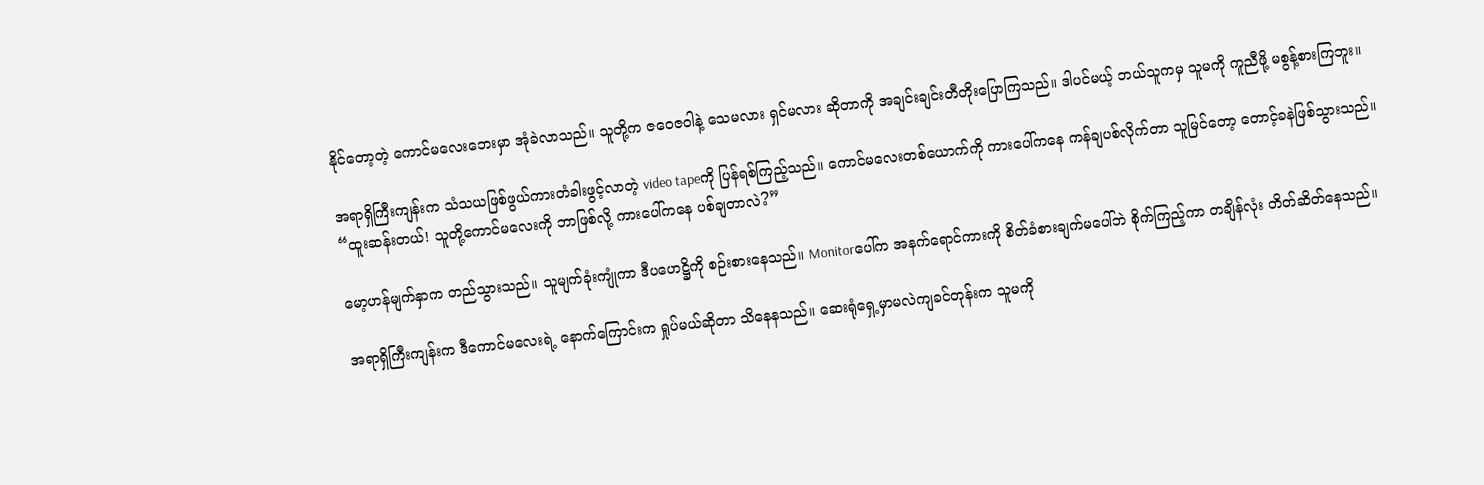နိုင်တော့တဲ့ ကောင်မလေးဘေးမှာ အုံခဲလာသည်။ သူတို့က ဇဝေဇဝါနဲ့ သေမလား ရှင်မလား ဆိုတာကို အချင်းချင်းတီတိုးပြောကြသည်။ ဒါပင်မယ့် ဘယ်သူကမှ သူမကို ကူညီဖို့ မစွန့်စားကြဘူး။

အရာရှိကြီးကျန်းက သံသယဖြစ်ဖွယ်ကားတံခါးဖွင့်လာတဲ့ video tapeကို ပြန်ရစ်ကြည့်သည်။ ကောင်မလေးတစ်ယောက်ကို ကားပေါ်ကနေ ကန်ချပစ်လိုက်တာ သူမြင်တော့ တောင့်ခနဲဖြစ်သွားသည်။
“ထူးဆန်းတယ်! သူတို့ကောင်မလေးကို ဘာဖြစ်လို့ ကားပေါ်ကနေ ပစ်ချတာလဲ?”

မော့ဟန်မျက်နှာက တည်သွားသည်။ သူမျက်ခုံးကျုံကာ ဒီပဟေဋ္ဌိကို စဉ်းစားနေသည်။ Monitorပေါ်က အနက်ရောင်ကားကို စိတ်ခံစားချက်မပေါ်ဘဲ စိုက်ကြည့်ကာ တချိန်လုံး တိတ်ဆိတ်နေသည်။

အရာရှိကြီးကျန်းက ဒီကောင်မလေးရဲ့ နောက်ကြောင်းက ရှုပ်မယ်ဆိုတာ သိနေနသည်။ ဆေးရုံရှေ့မှာမလဲကျခင်တုန်းက သူမကို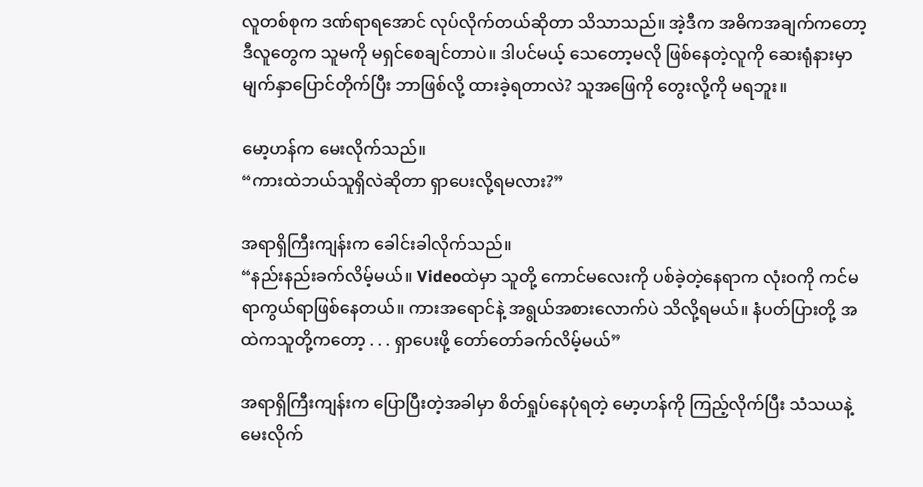လူတစ်စုက ဒဏ်ရာရအောင် လုပ်လိုက်တယ်ဆိုတာ သိသာသည်။ အဲ့ဒီက အဓိကအချက်ကတော့ ဒီလူတွေက သူမကို မရှင်စေချင်တာပဲ။ ဒါပင်မယ့် သေတော့မလို ဖြစ်နေတဲ့လူကို ဆေးရုံနားမှာ မျက်နှာပြောင်တိုက်ပြီး ဘာဖြစ်လို့ ထားခဲ့ရတာလဲ? သူအဖြေကို တွေးလို့ကို မရဘူး။

မော့ဟန်က မေးလိုက်သည်။
“ကားထဲဘယ်သူရှိလဲဆိုတာ ရှာပေးလို့ရမလား?”

အရာရှိကြီးကျန်းက ခေါင်းခါလိုက်သည်။
“နည်းနည်းခက်လိမ့်မယ်။ Videoထဲမှာ သူတို့ ကောင်မလေးကို ပစ်ခဲ့တဲ့နေရာက လုံးဝကို ကင်မရာကွယ်ရာဖြစ်နေတယ်။ ကားအရောင်နဲ့ အရွယ်အစားလောက်ပဲ သိလို့ရမယ်။ နံပတ်ပြားတို့ အထဲကသူတို့ကတော့ . . . ရှာပေးဖို့ တော်တော်ခက်လိမ့်မယ်”

အရာရှိကြီးကျန်းက ပြောပြီးတဲ့အခါမှာ စိတ်ရှုပ်နေပုံရတဲ့ မော့ဟန်ကို ကြည့်လိုက်ပြီး သံသယနဲ့ မေးလိုက်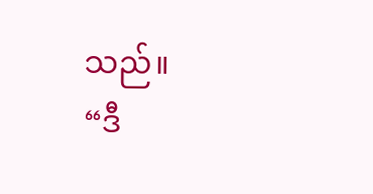သည်။
“ဒီ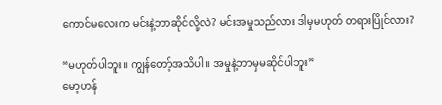ကောင်မလေးက မင်းနဲ့ဘာဆိုင်လို့လဲ? မင်းအမှုသည်လား ဒါမှမဟုတ် တရားပြိုင်လား?

“မဟုတ်ပါဘူး။ ကျွန်တော့်အသိပါ။ အမှုနဲ့ဘာမှမဆိုင်ပါဘူး”
မော့ဟန်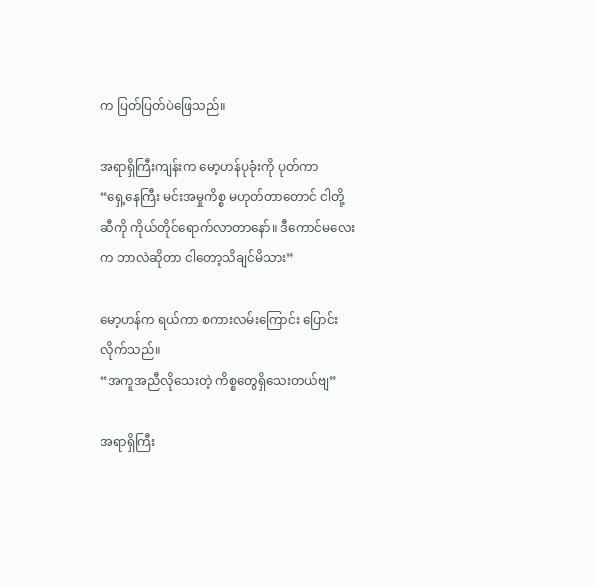က ပြတ်ပြတ်ပဲဖြေသည်။

အရာရှိကြီးကျန်းက မော့ဟန်ပုခုံးကို ပုတ်ကာ
“ရှေ့နေကြီး မင်းအမှုကိစ္စ မဟုတ်တာတောင် ငါတို့ဆီကို ကိုယ်တိုင်ရောက်လာတာနော်။ ဒီကောင်မလေးက ဘာလဲဆိုတာ ငါတော့သိချင်မိသား”

မော့ဟန်က ရယ်ကာ စကားလမ်းကြောင်း ပြောင်းလိုက်သည်။
“အကူအညီလိုသေးတဲ့ ကိစ္စတွေရှိသေးတယ်ဗျ”

အရာရှိကြီး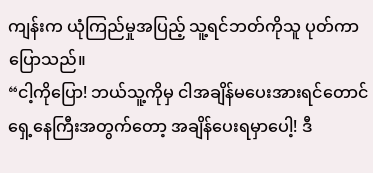ကျန်းက ယုံကြည်မှုအပြည့် သူ့ရင်ဘတ်ကိုသူ ပုတ်ကာ ပြောသည်။
“ငါ့ကိုပြော! ဘယ်သူ့ကိုမှ ငါအချိန်မပေးအားရင်တောင် ရှေ့နေကြီးအတွက်တော့ အချိန်ပေးရမှာပေါ့! ဒီ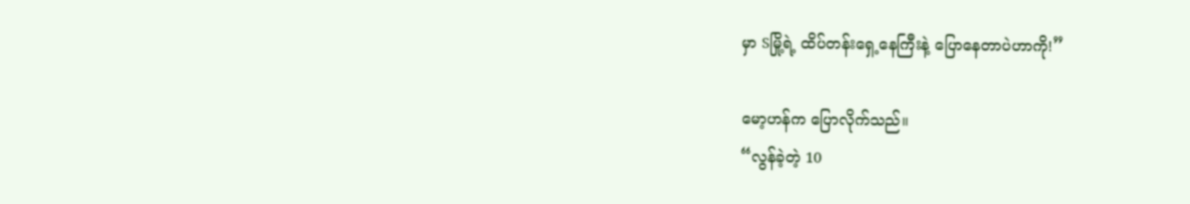မှာ Sမြို့ရဲ့ ထိပ်တန်းရှေ့နေကြီးနဲ့ ပြောနေတာပဲဟာကို!”

မော့ဟန်က ပြောလိုက်သည်။
“လွန်ခဲ့တဲ့ 10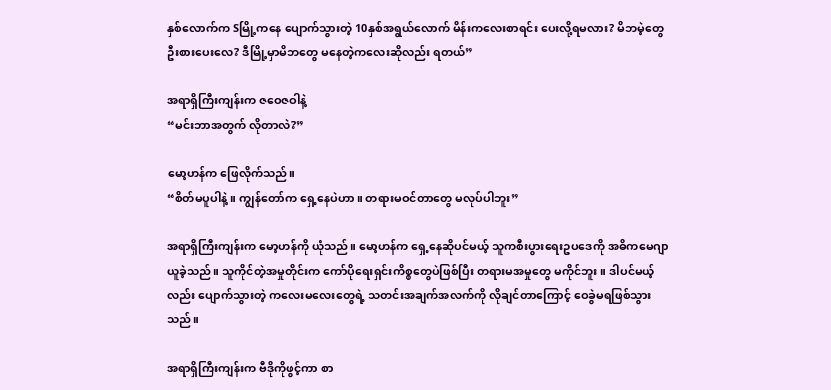နှစ်လောက်က Sမြို့ကနေ ပျောက်သွားတဲ့ 10နှစ်အရွယ်လောက် မိန်းကလေးစာရင်း ပေးလို့ရမလား? မိဘမဲ့တွေ ဦးစားပေးလေ? ဒီမြို့မှာမိဘတွေ မနေတဲ့ကလေးဆိုလည်း ရတယ်”

အရာရှိကြီးကျန်းက ဇဝေဇဝါနဲ့
“မင်းဘာအတွက် လိုတာလဲ?”

မော့ဟန်က ဖြေလိုက်သည်။
“စိတ်မပူပါနဲ့။ ကျွန်တော်က ရှေ့နေပဲဟာ။ တရားမဝင်တာတွေ မလုပ်ပါဘူး”

အရာရှိကြီးကျန်းက မော့ဟန်ကို ယုံသည်။ မော့ဟန်က ရှေ့နေဆိုပင်မယ့် သူကစီးပွားရေးဥပဒေကို အဓိကမေဂျာယူခဲ့သည်။ သူကိုင်တဲ့အမှုတိုင်းက ကော်ပိုရေးရှင်းကိစ္စတွေပဲဖြစ်ပြီး တရားမအမှုတွေ မကိုင်ဘူး။ ဒါပင်မယ့်လည်း ပျောက်သွားတဲ့ ကလေးမလေးတွေရဲ့ သတင်းအချက်အလက်ကို လိုချင်တာကြောင့် ဝေခွဲမရဖြစ်သွားသည်။

အရာရှိကြီးကျန်းက ဗီဒိုကိုဖွင့်ကာ စာ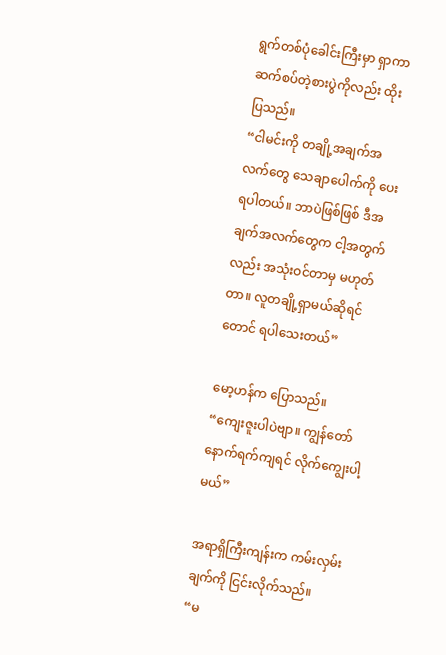ရွက်တစ်ပုံခေါင်းကြီးမှာ ရှာကာ ဆက်စပ်တဲ့စားပွဲကိုလည်း ထိုးပြသည်။
“ငါမင်းကို တချို့အချက်အလက်တွေ သေချာပေါက်ကို ပေးရပါတယ်။ ဘာပဲဖြစ်ဖြစ် ဒီအချက်အလက်တွေက ငါ့အတွက်လည်း အသုံးဝင်တာမှ မဟုတ်တာ။ လူတချို့ရှာမယ်ဆိုရင်တောင် ရပါသေးတယ်”

မော့ဟန်က ပြောသည်။
“ကျေးဇူးပါပဲဗျာ။ ကျွန်တော် နောက်ရက်ကျရင် လိုက်ကျွေးပါ့မယ်”

အရာရှိကြီးကျန်းက ကမ်းလှမ်းချက်ကို ငြင်းလိုက်သည်။
“မ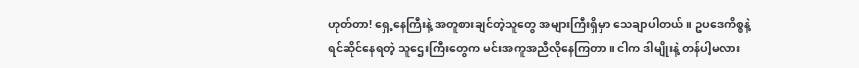ဟုတ်တာ! ရှေ့နေကြီးနဲ့ အတူစားချင်တဲ့သူတွေ အများကြီးရှိမှာ သေချာပါတယ်။ ဥပဒေကိစ္စနဲ့ ရင်ဆိုင်နေရတဲ့ သူဌေးကြီးတွေက မင်းအကူအညီလိုနေကြတာ။ ငါက ဒါမျိုးနဲ့ တန်ပါ့မလား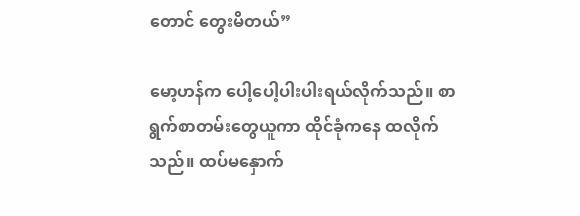တောင် တွေးမိတယ်”

မော့ဟန်က ပေါ့ပေါ့ပါးပါးရယ်လိုက်သည်။ စာရွက်စာတမ်းတွေယူကာ ထိုင်ခုံကနေ ထလိုက်သည်။ ထပ်မနှောက်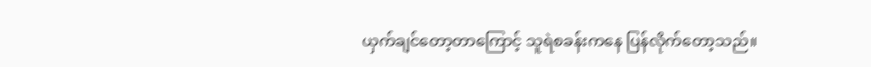ယှက်ချင်တော့တာကြောင့် သူရဲစခန်းကနေ ပြန်လိုက်တော့သည်။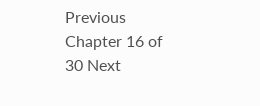Previous Chapter 16 of 30 Next